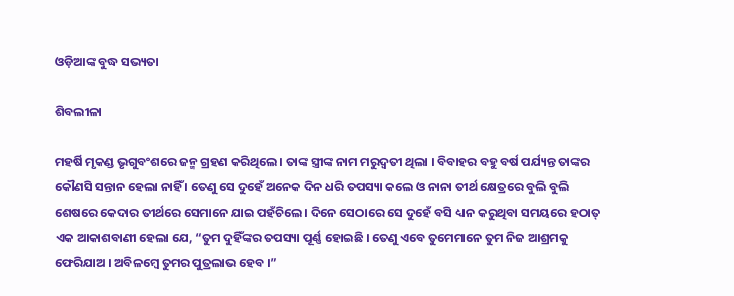ଓଡ଼ିଆଙ୍କ ବୁଦ୍ଧ ସଭ୍ୟତା

ଶିବଲୀଳା

ମହର୍ଷି ମୃକଣ୍ଡ ଭୃଗୁବଂଶରେ ଜନ୍ମ ଗ୍ରହଣ କରିଥିଲେ । ତାଙ୍କ ସ୍ତ୍ରୀଙ୍କ ନାମ ମରୁଦ୍ବତୀ ଥିଲା । ବିବାହର ବହୁ ବର୍ଷ ପର୍ଯ୍ୟନ୍ତ ତାଙ୍କର କୌଣସି ସନ୍ତାନ ହେଲା ନାହିଁ । ତେଣୁ ସେ ଦୁହେଁ ଅନେକ ଦିନ ଧରି ତପସ୍ୟା କଲେ ଓ ନାନା ତୀର୍ଥ କ୍ଷେତ୍ରରେ ବୁଲି ବୁଲି ଶେଷରେ କେଦାର ତୀର୍ଥରେ ସେମାନେ ଯାଇ ପହଁଚିଲେ । ଦିନେ ସେଠାରେ ସେ ଦୁହେଁ ବସି ଧ୍ୟାନ କରୁଥିବା ସମୟରେ ହଠାତ୍ ଏକ ଆକାଶବାଣୀ ହେଲା ଯେ, “ତୁମ ଦୁହିଁଙ୍କର ତପସ୍ୟା ପୂର୍ଣ୍ଣ ହୋଇଛି । ତେଣୁ ଏବେ ତୁମେମାନେ ତୁମ ନିଜ ଆଶ୍ରମକୁ ଫେରିଯାଅ । ଅବିଳମ୍ବେ ତୁମର ପୁତ୍ରଲାଭ ହେବ ।”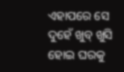ଏହାପରେ ସେ ଦୁହେଁ ଖୁବ୍ ଖୁସି ହୋଇ ଘରକୁ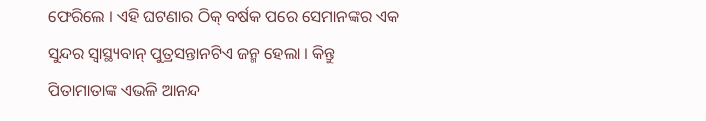ଫେରିଲେ । ଏହି ଘଟଣାର ଠିକ୍ ବର୍ଷକ ପରେ ସେମାନଙ୍କର ଏକ ସୁନ୍ଦର ସ୍ୱାସ୍ଥ୍ୟବାନ୍ ପୁତ୍ରସନ୍ତାନଟିଏ ଜନ୍ମ ହେଲା । କିନ୍ତୁ ପିତାମାତାଙ୍କ ଏଭଳି ଆନନ୍ଦ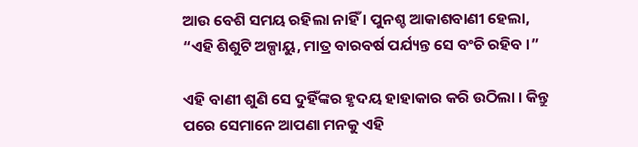ଆଉ ବେଶି ସମୟ ରହିଲା ନାହିଁ । ପୁନଶ୍ଚ ଆକାଶବାଣୀ ହେଲା, “ଏହି ଶିଶୁଟି ଅଳ୍ପାୟୁ, ମାତ୍ର ବାରବର୍ଷ ପର୍ଯ୍ୟନ୍ତ ସେ ବଂଚି ରହିବ ।”

ଏହି ବାଣୀ ଶୁଣି ସେ ଦୁହିଁଙ୍କର ହୃଦୟ ହାହାକାର କରି ଉଠିଲା । କିନ୍ତୁ ପରେ ସେମାନେ ଆପଣା ମନକୁ ଏହି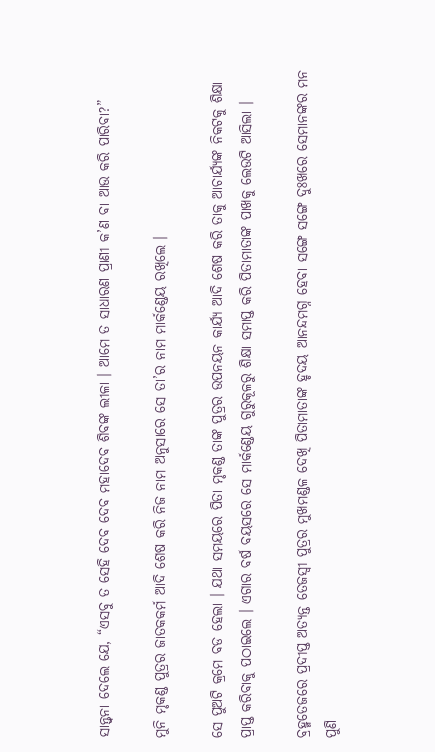ସାନ୍ତ୍ୱନା ଦେଲେ ଯେ, “ଏସବୁ ତ ସେହି ଦେବ ଦେବ ମହାଦେବ ଶିବଙ୍କ ଲୀଳା । ଆମେ ତ ସାଧାରଣ ପ୍ରାଣୀ କ’ଣ ବା ଆଉ କରି ପାରିବା?”

ମୁନି ମୃକଣ୍ଡ ପୁତ୍ରର ଜାତକକର୍ମ ଆଦି ଶେଷ କରି ନିଜ ନାମ ଅନୁସାରେ ସେ ତା’ର ନାମ ମାର୍କଣ୍ଡେୟ ରଖିଲେ ।

ସେ ପୁଅଟି କ୍ରମେ ବଡ ହେଲା । ଯଥା ସମୟରେ ପିତା ମୃକଣ୍ଡ ତାଙ୍କ ପୁତ୍ରର ଉପନୟନ କାର୍ଯ୍ୟ ଆଦି ଶେଷ କରି ତାକୁ ଆଚାର୍ଯ୍ୟଙ୍କ ନିକଟକୁ ଶିକ୍ଷା ପ୍ରାପ୍ତ କରିବାକୁ ପଠାଇଲେ । ଏଗାର ବର୍ଷ ବୟସରେ ସେ ମାର୍କଣ୍ଡେୟ ଗୁରୁକୂଳରୁ ଶିକ୍ଷା ସମାପ୍ତ କରି ପିତାମାତାଙ୍କ ପାଖକୁ ଲେଉଟି ଆସିଲା ।

ବ୍ରହ୍ମତେଜରେ ପ୍ରଦୀପ୍ତ ଅତ୍ୟନ୍ତ ତେଜସ୍ୱୀ ପୁତ୍ରର ମୁଖମଣ୍ଡଳ ଦେଖି ପିତାମାତାଙ୍କ ହୃଦୟ ଆନନ୍ଦମଗ୍ନ ହେବା ସଙ୍ଗେ ସଙ୍ଗେ ଦୁଃଖରେ ସେମାନଙ୍କର ମନ ପୁଣି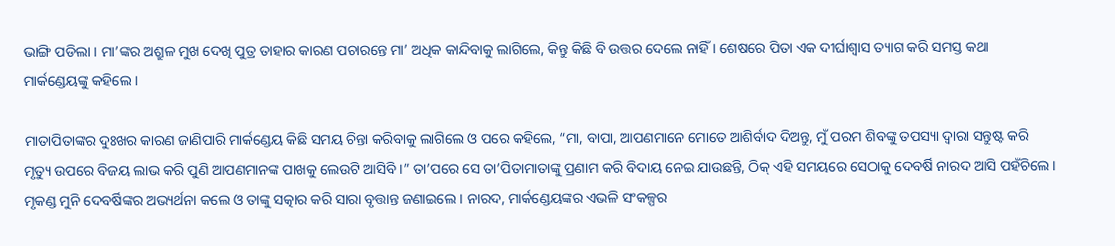ଭାଙ୍ଗି ପଡିଲା । ମା’ଙ୍କର ଅଶ୍ରୁଳ ମୁଖ ଦେଖି ପୁତ୍ର ତାହାର କାରଣ ପଚାରନ୍ତେ ମା’ ଅଧିକ କାନ୍ଦିବାକୁ ଲାଗିଲେ, କିନ୍ତୁ କିଛି ବି ଉତ୍ତର ଦେଲେ ନାହିଁ । ଶେଷରେ ପିତା ଏକ ଦୀର୍ଘାଶ୍ୱାସ ତ୍ୟାଗ କରି ସମସ୍ତ କଥା ମାର୍କଣ୍ଡେୟଙ୍କୁ କହିଲେ ।

ମାତାପିତାଙ୍କର ଦୁଃଖର କାରଣ ଜାଣିପାରି ମାର୍କଣ୍ଡେୟ କିଛି ସମୟ ଚିନ୍ତା କରିବାକୁ ଲାଗିଲେ ଓ ପରେ କହିଲେ, “ମା, ବାପା, ଆପଣମାନେ ମୋତେ ଆଶିର୍ବାଦ ଦିଅନ୍ତୁ, ମୁଁ ପରମ ଶିବଙ୍କୁ ତପସ୍ୟା ଦ୍ୱାରା ସନ୍ତୁଷ୍ଟ କରି ମୃତ୍ୟୁ ଉପରେ ବିଜୟ ଲାଭ କରି ପୁଣି ଆପଣମାନଙ୍କ ପାଖକୁ ଲେଉଟି ଆସିବି ।” ତା’ପରେ ସେ ତା’ପିତାମାତାଙ୍କୁ ପ୍ରଣାମ କରି ବିଦାୟ ନେଇ ଯାଉଛନ୍ତି, ଠିକ୍ ଏହି ସମୟରେ ସେଠାକୁ ଦେବର୍ଷି ନାରଦ ଆସି ପହଁଚିଲେ । ମୃକଣ୍ଡ ମୁନି ଦେବର୍ଷିଙ୍କର ଅଭ୍ୟର୍ଥନା କଲେ ଓ ତାଙ୍କୁ ସତ୍କାର କରି ସାରା ବୃତ୍ତାନ୍ତ ଜଣାଇଲେ । ନାରଦ, ମାର୍କଣ୍ଡେୟଙ୍କର ଏଭଳି ସଂକଳ୍ପର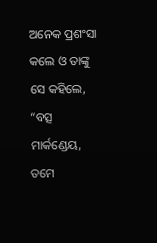ଅନେକ ପ୍ରଶଂସା କଲେ ଓ ତାଙ୍କୁ ସେ କହିଲେ, “ବତ୍ସ ମାର୍କଣ୍ଡେୟ, ତମେ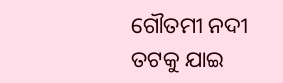ଗୌତମୀ ନଦୀ ତଟକୁ ଯାଇ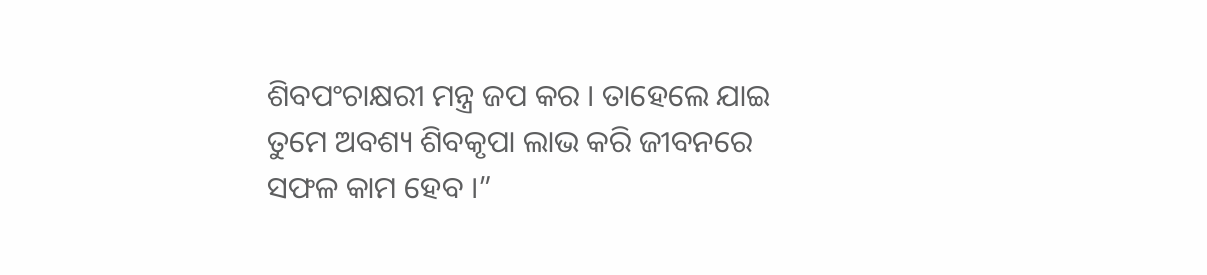ଶିବପଂଚାକ୍ଷରୀ ମନ୍ତ୍ର ଜପ କର । ତାହେଲେ ଯାଇ ତୁମେ ଅବଶ୍ୟ ଶିବକୃପା ଲାଭ କରି ଜୀବନରେ ସଫଳ କାମ ହେବ ।”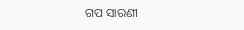ଗପ ସାରଣୀ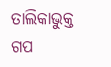ତାଲିକାଭୁକ୍ତ ଗପ